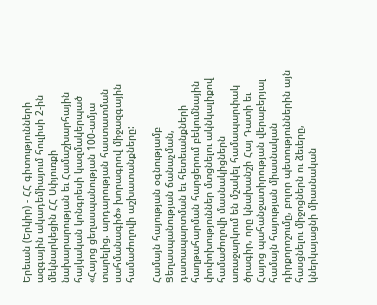Երեւան (Երկիր) - ՀՀ գիտությունների ազգային ակադեմիայում հուլիսի 2-ին մեկնարկեցին ՀՀ Սփյուռքի նախարարության եւ Համաշխարհային հայկական կոնգրեսի կազմակերպած «Հայոց ցեղասպանության 100-ամյա տարելից. արդարության հաստատման սահմանագիծ» խորագրով միջազգային համաժողովի աշխատանքները:

Համայն հայության օգնությամբ Ցեղասպանության ճանաչման, դատապարտման եւ հետեւանքների հաղթահարման հարցերում բեկումնային փոփոխություններ մտցնելու ակնկալիքով համաժողովի մասնակիցներն առաջարկում են մշակել համապարփակ ծրագիր, որը կնախանշի Հայ Դատի եւ Հայոց պահանջատիրության վերաբերյալ համայն հայության միասնական դիրքորոշումը, բոլոր պետություններին այն հասցնելու միջոցներն ու ձեւերը, կներկայացնի միասնական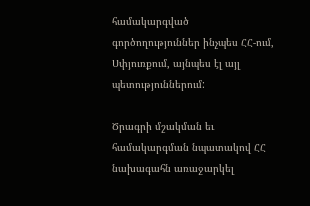համակարգված գործողություններ ինչպես ՀՀ-ում, Սփյուռքում, այնպես էլ այլ պետություններում:

Ծրագրի մշակման եւ համակարգման նպատակով ՀՀ նախագահն առաջարկել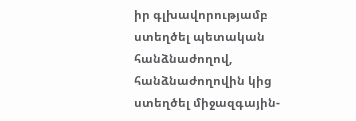իր գլխավորությամբ ստեղծել պետական հանձնաժողով, հանձնաժողովին կից ստեղծել միջազգային-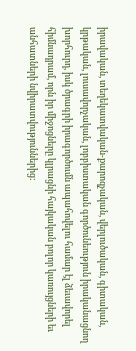իրավական, տեղեկատվական-քարոզչական, վերլուծական, գիտական, կրթական, լուսավորչական, լոբբիստական գործունեություն իրականացնող խորհուրդ, իսկ ծրագրի իրագործումն ապահովելու համար էլ ձեւավորել հիմնադրամ, որն իր միջոցները կլրացնի հայկական բոլոր կառույցների եւ անհատների նվիրատվություններից: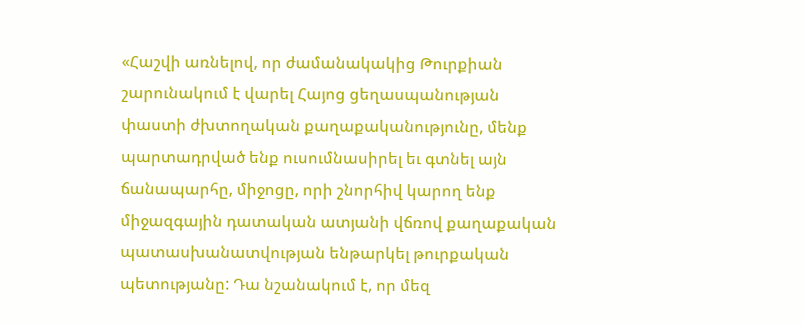«Հաշվի առնելով, որ ժամանակակից Թուրքիան շարունակում է վարել Հայոց ցեղասպանության փաստի ժխտողական քաղաքականությունը, մենք պարտադրված ենք ուսումնասիրել եւ գտնել այն ճանապարհը, միջոցը, որի շնորհիվ կարող ենք միջազգային դատական ատյանի վճռով քաղաքական պատասխանատվության ենթարկել թուրքական պետությանը: Դա նշանակում է, որ մեզ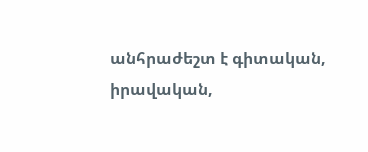անհրաժեշտ է գիտական, իրավական,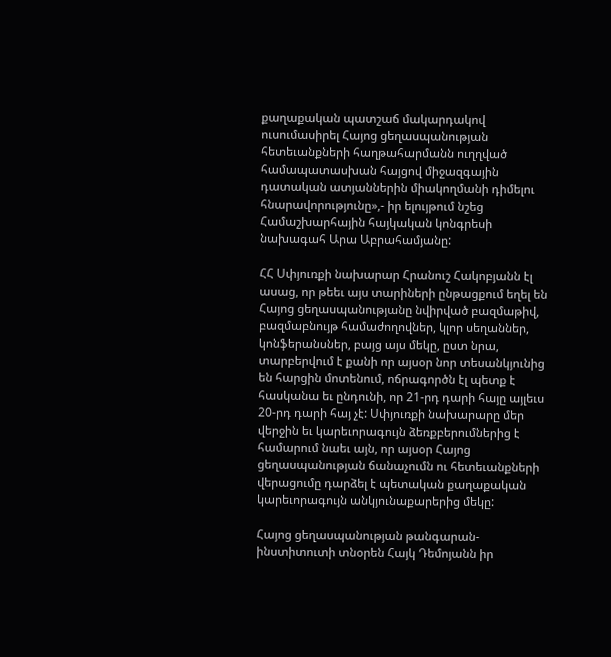քաղաքական պատշաճ մակարդակով ուսումասիրել Հայոց ցեղասպանության հետեւանքների հաղթահարմանն ուղղված համապատասխան հայցով միջազգային դատական ատյաններին միակողմանի դիմելու հնարավորությունը»,- իր ելույթում նշեց Համաշխարհային հայկական կոնգրեսի նախագահ Արա Աբրահամյանը:

ՀՀ Սփյուռքի նախարար Հրանուշ Հակոբյանն էլ ասաց, որ թեեւ այս տարիների ընթացքում եղել են Հայոց ցեղասպանությանը նվիրված բազմաթիվ, բազմաբնույթ համաժողովներ, կլոր սեղաններ, կոնֆերանսներ, բայց այս մեկը, ըստ նրա, տարբերվում է քանի որ այսօր նոր տեսանկյունից են հարցին մոտենում, ոճրագործն էլ պետք է հասկանա եւ ընդունի, որ 21-րդ դարի հայը այլեւս 20-րդ դարի հայ չէ: Սփյուռքի նախարարը մեր վերջին եւ կարեւորագույն ձեռքբերումներից է համարում նաեւ այն, որ այսօր Հայոց ցեղասպանության ճանաչումն ու հետեւանքների վերացումը դարձել է պետական քաղաքական կարեւորագույն անկյունաքարերից մեկը:

Հայոց ցեղասպանության թանգարան-ինստիտուտի տնօրեն Հայկ Դեմոյանն իր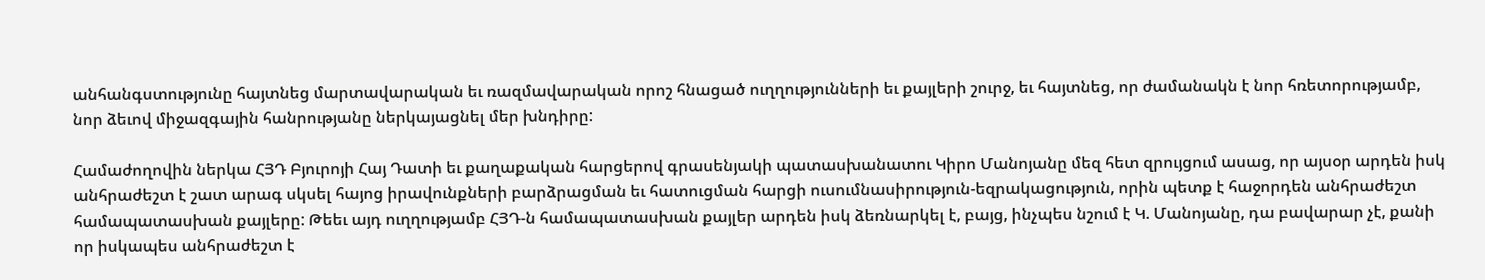անհանգստությունը հայտնեց մարտավարական եւ ռազմավարական որոշ հնացած ուղղությունների եւ քայլերի շուրջ, եւ հայտնեց, որ ժամանակն է նոր հռետորությամբ, նոր ձեւով միջազգային հանրությանը ներկայացնել մեր խնդիրը:

Համաժողովին ներկա ՀՅԴ Բյուրոյի Հայ Դատի եւ քաղաքական հարցերով գրասենյակի պատասխանատու Կիրո Մանոյանը մեզ հետ զրույցում ասաց, որ այսօր արդեն իսկ անհրաժեշտ է շատ արագ սկսել հայոց իրավունքների բարձրացման եւ հատուցման հարցի ուսումնասիրություն-եզրակացություն, որին պետք է հաջորդեն անհրաժեշտ համապատասխան քայլերը: Թեեւ այդ ուղղությամբ ՀՅԴ-ն համապատասխան քայլեր արդեն իսկ ձեռնարկել է, բայց, ինչպես նշում է Կ. Մանոյանը, դա բավարար չէ, քանի որ իսկապես անհրաժեշտ է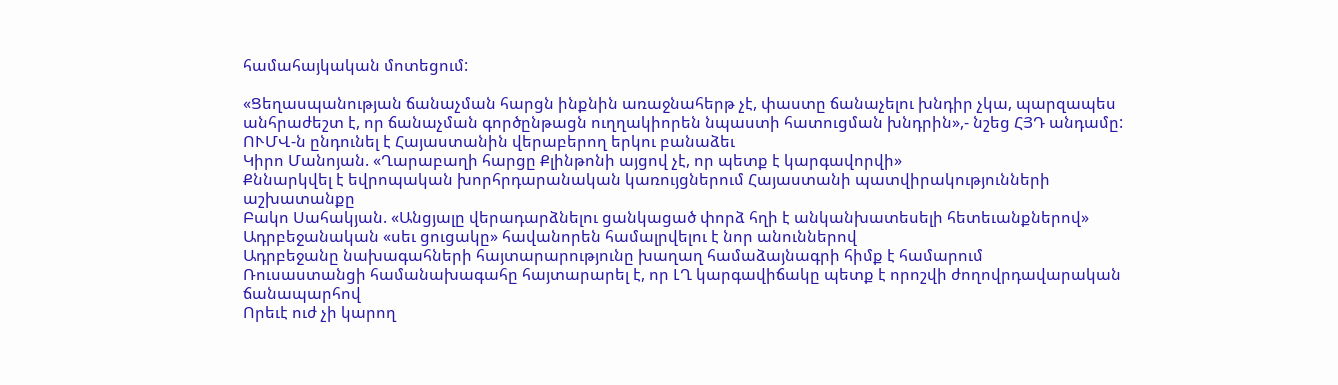համահայկական մոտեցում:

«Ցեղասպանության ճանաչման հարցն ինքնին առաջնահերթ չէ, փաստը ճանաչելու խնդիր չկա, պարզապես անհրաժեշտ է, որ ճանաչման գործընթացն ուղղակիորեն նպաստի հատուցման խնդրին»,- նշեց ՀՅԴ անդամը:
ՈՒՄՎ-ն ընդունել է Հայաստանին վերաբերող երկու բանաձեւ
Կիրո Մանոյան. «Ղարաբաղի հարցը Քլինթոնի այցով չէ, որ պետք է կարգավորվի»
Քննարկվել է եվրոպական խորհրդարանական կառույցներում Հայաստանի պատվիրակությունների աշխատանքը
Բակո Սահակյան. «Անցյալը վերադարձնելու ցանկացած փորձ հղի է անկանխատեսելի հետեւանքներով»
Ադրբեջանական «սեւ ցուցակը» հավանորեն համալրվելու է նոր անուններով
Ադրբեջանը նախագահների հայտարարությունը խաղաղ համաձայնագրի հիմք է համարում
Ռուսաստանցի համանախագահը հայտարարել է, որ ԼՂ կարգավիճակը պետք է որոշվի ժողովրդավարական ճանապարհով
Որեւէ ուժ չի կարող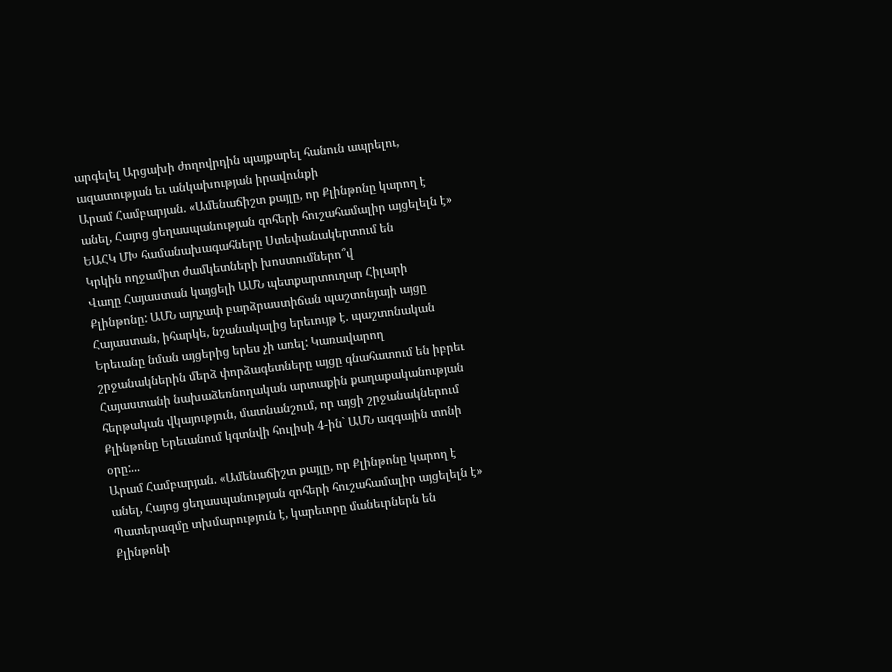արգելել Արցախի ժողովրդին պայքարել հանուն ապրելու, ազատության եւ անկախության իրավունքի
Արամ Համբարյան. «Ամենաճիշտ քայլը, որ Քլինթոնը կարող է անել, Հայոց ցեղասպանության զոհերի հուշահամալիր այցելելն է»
ԵԱՀԿ ՄԽ համանախագահները Ստեփանակերտում են
Կրկին ողջամիտ ժամկետների խոստումներո՞վ
Վաղը Հայաստան կայցելի ԱՄՆ պետքարտուղար Հիլարի Քլինթոնը: ԱՄՆ այդչափ բարձրաստիճան պաշտոնյայի այցը Հայաստան, իհարկե, նշանակալից երեւույթ է. պաշտոնական Երեւանը նման այցերից երես չի առել: Կառավարող շրջանակներին մերձ փորձագետները այցը գնահատում են իբրեւ Հայաստանի նախաձեռնողական արտաքին քաղաքականության հերթական վկայություն, մատնանշում, որ այցի շրջանակներում Քլինթոնը Երեւանում կգտնվի հուլիսի 4-ին` ԱՄՆ ազգային տոնի օրը:...
Արամ Համբարյան. «Ամենաճիշտ քայլը, որ Քլինթոնը կարող է անել, Հայոց ցեղասպանության զոհերի հուշահամալիր այցելելն է»
Պատերազմը տխմարություն է, կարեւորը մանեւրներն են
Քլինթոնի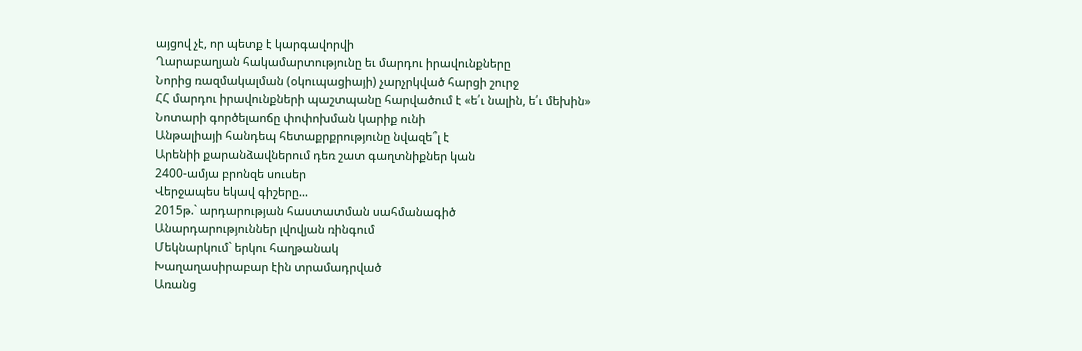այցով չէ, որ պետք է կարգավորվի
Ղարաբաղյան հակամարտությունը եւ մարդու իրավունքները
Նորից ռազմակալման (օկուպացիայի) չարչրկված հարցի շուրջ
ՀՀ մարդու իրավունքների պաշտպանը հարվածում է «ե՛ւ նալին, ե՛ւ մեխին»
Նոտարի գործելաոճը փոփոխման կարիք ունի
Անթալիայի հանդեպ հետաքրքրությունը նվազե՞լ է
Արենիի քարանձավներում դեռ շատ գաղտնիքներ կան
2400-ամյա բրոնզե սուսեր
Վերջապես եկավ գիշերը...
2015թ.` արդարության հաստատման սահմանագիծ
Անարդարություններ լվովյան ռինգում
Մեկնարկում` երկու հաղթանակ
Խաղաղասիրաբար էին տրամադրված
Առանց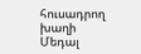հուսադրող խաղի
Մեդալ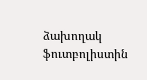ձախողակ ֆուտբոլիստին